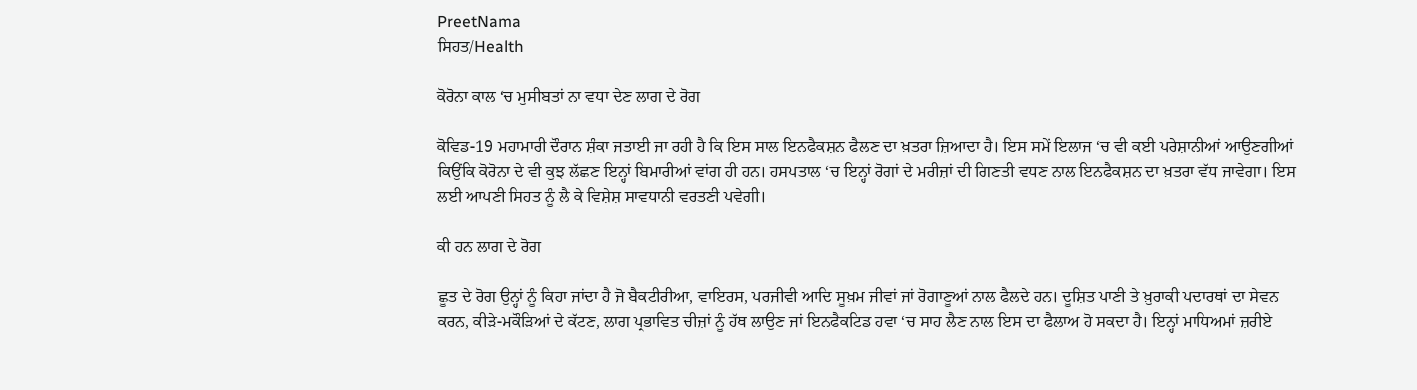PreetNama
ਸਿਹਤ/Health

ਕੋਰੋਨਾ ਕਾਲ ‘ਚ ਮੁਸੀਬਤਾਂ ਨਾ ਵਧਾ ਦੇਣ ਲਾਗ ਦੇ ਰੋਗ

ਕੋਵਿਡ-19 ਮਹਾਮਾਰੀ ਦੌਰਾਨ ਸ਼ੰਕਾ ਜਤਾਈ ਜਾ ਰਹੀ ਹੈ ਕਿ ਇਸ ਸਾਲ ਇਨਫੈਕਸ਼ਨ ਫੈਲਣ ਦਾ ਖ਼ਤਰਾ ਜ਼ਿਆਦਾ ਹੈ। ਇਸ ਸਮੇਂ ਇਲਾਜ ‘ਚ ਵੀ ਕਈ ਪਰੇਸ਼ਾਨੀਆਂ ਆਉਣਗੀਆਂ ਕਿਉਂਕਿ ਕੋਰੋਨਾ ਦੇ ਵੀ ਕੁਝ ਲੱਛਣ ਇਨ੍ਹਾਂ ਬਿਮਾਰੀਆਂ ਵਾਂਗ ਹੀ ਹਨ। ਹਸਪਤਾਲ ‘ਚ ਇਨ੍ਹਾਂ ਰੋਗਾਂ ਦੇ ਮਰੀਜ਼ਾਂ ਦੀ ਗਿਣਤੀ ਵਧਣ ਨਾਲ ਇਨਫੈਕਸ਼ਨ ਦਾ ਖ਼ਤਰਾ ਵੱਧ ਜਾਵੇਗਾ। ਇਸ ਲਈ ਆਪਣੀ ਸਿਹਤ ਨੂੰ ਲੈ ਕੇ ਵਿਸ਼ੇਸ਼ ਸਾਵਧਾਨੀ ਵਰਤਣੀ ਪਵੇਗੀ।

ਕੀ ਹਨ ਲਾਗ ਦੇ ਰੋਗ

ਛੂਤ ਦੇ ਰੋਗ ਉਨ੍ਹਾਂ ਨੂੰ ਕਿਹਾ ਜਾਂਦਾ ਹੈ ਜੋ ਬੈਕਟੀਰੀਆ, ਵਾਇਰਸ, ਪਰਜੀਵੀ ਆਦਿ ਸੂਖ਼ਮ ਜੀਵਾਂ ਜਾਂ ਰੋਗਾਣੂਆਂ ਨਾਲ ਫੈਲਦੇ ਹਨ। ਦੂਸ਼ਿਤ ਪਾਣੀ ਤੇ ਖ਼ੁਰਾਕੀ ਪਦਾਰਥਾਂ ਦਾ ਸੇਵਨ ਕਰਨ, ਕੀੜੇ-ਮਕੌੜਿਆਂ ਦੇ ਕੱਟਣ, ਲਾਗ ਪ੍ਰਭਾਵਿਤ ਚੀਜ਼ਾਂ ਨੂੰ ਹੱਥ ਲਾਉਣ ਜਾਂ ਇਨਫੈਕਟਿਡ ਹਵਾ ‘ਚ ਸਾਹ ਲੈਣ ਨਾਲ ਇਸ ਦਾ ਫੈਲਾਅ ਹੋ ਸਕਦਾ ਹੈ। ਇਨ੍ਹਾਂ ਮਾਧਿਅਮਾਂ ਜ਼ਰੀਏ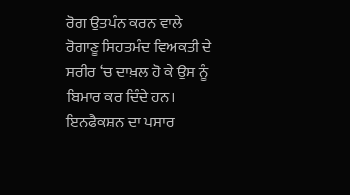ਰੋਗ ਉਤਪੰਨ ਕਰਨ ਵਾਲੇ ਰੋਗਾਣੂ ਸਿਹਤਮੰਦ ਵਿਅਕਤੀ ਦੇ ਸਰੀਰ ‘ਚ ਦਾਖ਼ਲ ਹੋ ਕੇ ਉਸ ਨੂੰ ਬਿਮਾਰ ਕਰ ਦਿੰਦੇ ਹਨ। ਇਨਫੈਕਸ਼ਨ ਦਾ ਪਸਾਰ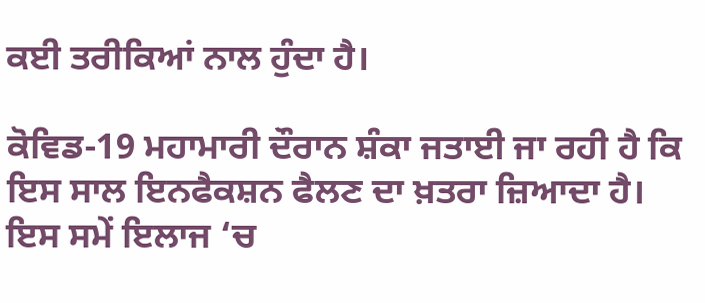ਕਈ ਤਰੀਕਿਆਂ ਨਾਲ ਹੁੰਦਾ ਹੈ।

ਕੋਵਿਡ-19 ਮਹਾਮਾਰੀ ਦੌਰਾਨ ਸ਼ੰਕਾ ਜਤਾਈ ਜਾ ਰਹੀ ਹੈ ਕਿ ਇਸ ਸਾਲ ਇਨਫੈਕਸ਼ਨ ਫੈਲਣ ਦਾ ਖ਼ਤਰਾ ਜ਼ਿਆਦਾ ਹੈ। ਇਸ ਸਮੇਂ ਇਲਾਜ ‘ਚ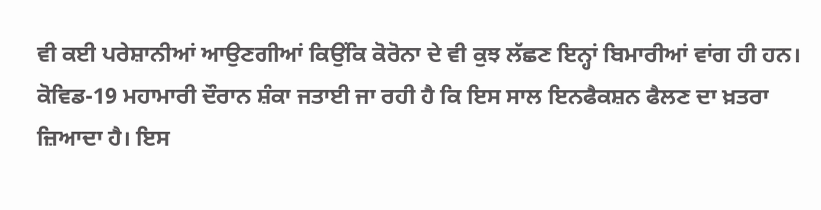ਵੀ ਕਈ ਪਰੇਸ਼ਾਨੀਆਂ ਆਉਣਗੀਆਂ ਕਿਉਂਕਿ ਕੋਰੋਨਾ ਦੇ ਵੀ ਕੁਝ ਲੱਛਣ ਇਨ੍ਹਾਂ ਬਿਮਾਰੀਆਂ ਵਾਂਗ ਹੀ ਹਨ।
ਕੋਵਿਡ-19 ਮਹਾਮਾਰੀ ਦੌਰਾਨ ਸ਼ੰਕਾ ਜਤਾਈ ਜਾ ਰਹੀ ਹੈ ਕਿ ਇਸ ਸਾਲ ਇਨਫੈਕਸ਼ਨ ਫੈਲਣ ਦਾ ਖ਼ਤਰਾ ਜ਼ਿਆਦਾ ਹੈ। ਇਸ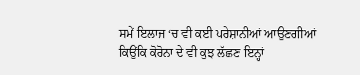ਸਮੇਂ ਇਲਾਜ ‘ਚ ਵੀ ਕਈ ਪਰੇਸ਼ਾਨੀਆਂ ਆਉਣਗੀਆਂ ਕਿਉਂਕਿ ਕੋਰੋਨਾ ਦੇ ਵੀ ਕੁਝ ਲੱਛਣ ਇਨ੍ਹਾਂ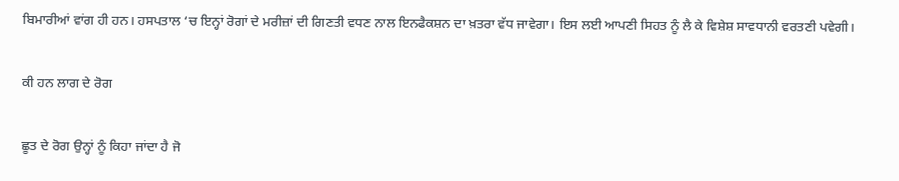ਬਿਮਾਰੀਆਂ ਵਾਂਗ ਹੀ ਹਨ। ਹਸਪਤਾਲ ‘ਚ ਇਨ੍ਹਾਂ ਰੋਗਾਂ ਦੇ ਮਰੀਜ਼ਾਂ ਦੀ ਗਿਣਤੀ ਵਧਣ ਨਾਲ ਇਨਫੈਕਸ਼ਨ ਦਾ ਖ਼ਤਰਾ ਵੱਧ ਜਾਵੇਗਾ। ਇਸ ਲਈ ਆਪਣੀ ਸਿਹਤ ਨੂੰ ਲੈ ਕੇ ਵਿਸ਼ੇਸ਼ ਸਾਵਧਾਨੀ ਵਰਤਣੀ ਪਵੇਗੀ।

ਕੀ ਹਨ ਲਾਗ ਦੇ ਰੋਗ

ਛੂਤ ਦੇ ਰੋਗ ਉਨ੍ਹਾਂ ਨੂੰ ਕਿਹਾ ਜਾਂਦਾ ਹੈ ਜੋ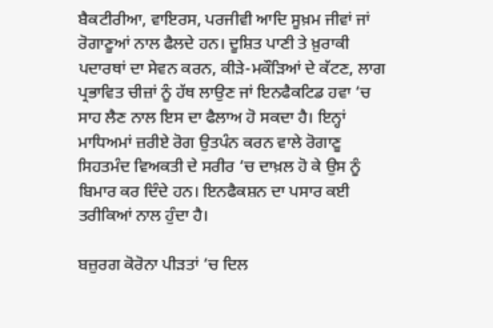ਬੈਕਟੀਰੀਆ, ਵਾਇਰਸ, ਪਰਜੀਵੀ ਆਦਿ ਸੂਖ਼ਮ ਜੀਵਾਂ ਜਾਂ ਰੋਗਾਣੂਆਂ ਨਾਲ ਫੈਲਦੇ ਹਨ। ਦੂਸ਼ਿਤ ਪਾਣੀ ਤੇ ਖ਼ੁਰਾਕੀ ਪਦਾਰਥਾਂ ਦਾ ਸੇਵਨ ਕਰਨ, ਕੀੜੇ-ਮਕੌੜਿਆਂ ਦੇ ਕੱਟਣ, ਲਾਗ ਪ੍ਰਭਾਵਿਤ ਚੀਜ਼ਾਂ ਨੂੰ ਹੱਥ ਲਾਉਣ ਜਾਂ ਇਨਫੈਕਟਿਡ ਹਵਾ ‘ਚ ਸਾਹ ਲੈਣ ਨਾਲ ਇਸ ਦਾ ਫੈਲਾਅ ਹੋ ਸਕਦਾ ਹੈ। ਇਨ੍ਹਾਂ ਮਾਧਿਅਮਾਂ ਜ਼ਰੀਏ ਰੋਗ ਉਤਪੰਨ ਕਰਨ ਵਾਲੇ ਰੋਗਾਣੂ ਸਿਹਤਮੰਦ ਵਿਅਕਤੀ ਦੇ ਸਰੀਰ ‘ਚ ਦਾਖ਼ਲ ਹੋ ਕੇ ਉਸ ਨੂੰ ਬਿਮਾਰ ਕਰ ਦਿੰਦੇ ਹਨ। ਇਨਫੈਕਸ਼ਨ ਦਾ ਪਸਾਰ ਕਈ ਤਰੀਕਿਆਂ ਨਾਲ ਹੁੰਦਾ ਹੈ।

ਬਜ਼ੁਰਗ ਕੋਰੋਨਾ ਪੀੜਤਾਂ ‘ਚ ਦਿਲ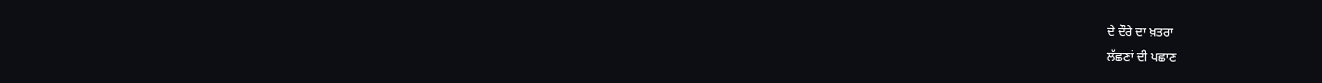ਦੇ ਦੌਰੇ ਦਾ ਖ਼ਤਰਾ
ਲੱਛਣਾਂ ਦੀ ਪਛਾਣ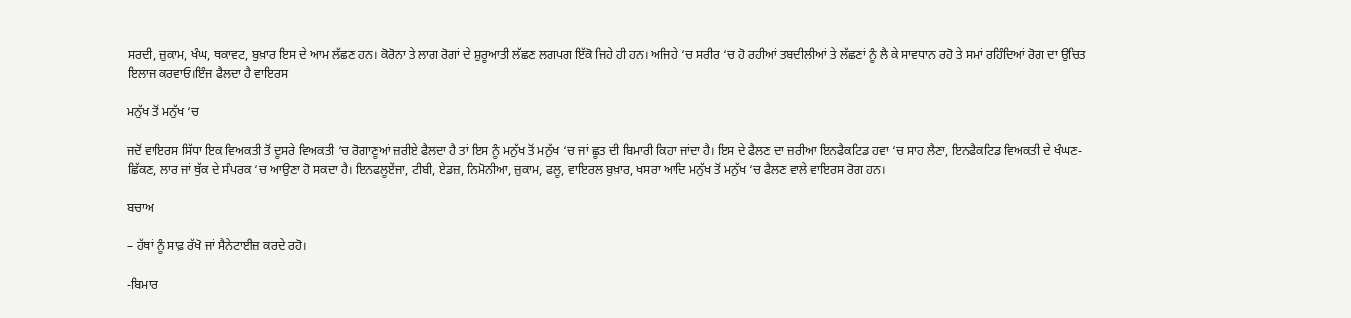ਸਰਦੀ, ਜ਼ੁਕਾਮ, ਖੰਘ, ਥਕਾਵਟ, ਬੁਖ਼ਾਰ ਇਸ ਦੇ ਆਮ ਲੱਛਣ ਹਨ। ਕੋਰੋਨਾ ਤੇ ਲਾਗ ਰੋਗਾਂ ਦੇ ਸ਼ੁਰੂਆਤੀ ਲੱਛਣ ਲਗਪਗ ਇੱਕੋ ਜਿਹੇ ਹੀ ਹਨ। ਅਜਿਹੇ ‘ਚ ਸਰੀਰ ‘ਚ ਹੋ ਰਹੀਆਂ ਤਬਦੀਲੀਆਂ ਤੇ ਲੱਛਣਾਂ ਨੂੰ ਲੈ ਕੇ ਸਾਵਧਾਨ ਰਹੋ ਤੇ ਸਮਾਂ ਰਹਿੰਦਿਆਂ ਰੋਗ ਦਾ ਉਚਿਤ ਇਲਾਜ ਕਰਵਾਓ।ਇੰਜ ਫੈਲਦਾ ਹੈ ਵਾਇਰਸ

ਮਨੁੱਖ ਤੋਂ ਮਨੁੱਖ ‘ਚ

ਜਦੋਂ ਵਾਇਰਸ ਸਿੱਧਾ ਇਕ ਵਿਅਕਤੀ ਤੋਂ ਦੂਸਰੇ ਵਿਅਕਤੀ ‘ਚ ਰੋਗਾਣੂਆਂ ਜ਼ਰੀਏ ਫੈਲਦਾ ਹੈ ਤਾਂ ਇਸ ਨੂੰ ਮਨੁੱਖ ਤੋਂ ਮਨੁੱਖ ‘ਚ ਜਾਂ ਛੂਤ ਦੀ ਬਿਮਾਰੀ ਕਿਹਾ ਜਾਂਦਾ ਹੈ। ਇਸ ਦੇ ਫੈਲਣ ਦਾ ਜ਼ਰੀਆ ਇਨਫੈਕਟਿਡ ਹਵਾ ‘ਚ ਸਾਹ ਲੈਣਾ, ਇਨਫੈਕਟਿਡ ਵਿਅਕਤੀ ਦੇ ਖੰਘਣ-ਛਿੱਕਣ, ਲਾਰ ਜਾਂ ਥੁੱਕ ਦੇ ਸੰਪਰਕ ‘ਚ ਆਉਣਾ ਹੋ ਸਕਦਾ ਹੈ। ਇਨਫਲੂਏਂਜਾ, ਟੀਬੀ, ਏਡਜ਼, ਨਿਮੋਨੀਆ, ਜ਼ੁਕਾਮ, ਫਲੂ, ਵਾਇਰਲ ਬੁਖ਼ਾਰ, ਖਸਰਾ ਆਦਿ ਮਨੁੱਖ ਤੋਂ ਮਨੁੱਖ ‘ਚ ਫੈਲਣ ਵਾਲੇ ਵਾਇਰਸ ਰੋਗ ਹਨ।

ਬਚਾਅ

– ਹੱਥਾਂ ਨੂੰ ਸਾਫ਼ ਰੱਖੋ ਜਾਂ ਸੈਨੇਟਾਈਜ਼ ਕਰਦੇ ਰਹੋ।

-ਬਿਮਾਰ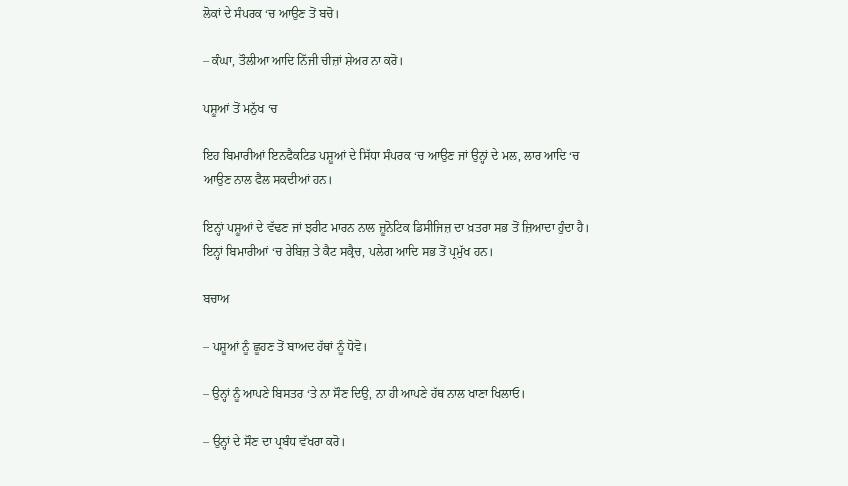ਲੋਕਾਂ ਦੇ ਸੰਪਰਕ ‘ਚ ਆਉਣ ਤੋਂ ਬਚੋ।

– ਕੰਘਾ, ਤੌਲੀਆ ਆਦਿ ਨਿੱਜੀ ਚੀਜ਼ਾਂ ਸ਼ੇਅਰ ਨਾ ਕਰੋ।

ਪਸ਼ੂਆਂ ਤੋਂ ਮਨੁੱਖ ‘ਚ

ਇਹ ਬਿਮਾਰੀਆਂ ਇਨਫੈਕਟਿਡ ਪਸ਼ੂਆਂ ਦੇ ਸਿੱਧਾ ਸੰਪਰਕ ‘ਚ ਆਉਣ ਜਾਂ ਉਨ੍ਹਾਂ ਦੇ ਮਲ, ਲਾਰ ਆਦਿ ‘ਚ ਆਉਣ ਨਾਲ ਫੈਲ ਸਕਦੀਆਂ ਹਨ।

ਇਨ੍ਹਾਂ ਪਸ਼ੂਆਂ ਦੇ ਵੱਢਣ ਜਾਂ ਝਰੀਟ ਮਾਰਨ ਨਾਲ ਜ਼ੂਨੋਟਿਕ ਡਿਸੀਜਿਜ਼ ਦਾ ਖ਼ਤਰਾ ਸਭ ਤੋਂ ਜ਼ਿਆਦਾ ਹੁੰਦਾ ਹੈ। ਇਨ੍ਹਾਂ ਬਿਮਾਰੀਆਂ ‘ਚ ਰੇਬਿਜ਼ ਤੇ ਕੈਟ ਸਕ੍ਰੈਚ, ਪਲੇਗ ਆਦਿ ਸਭ ਤੋਂ ਪ੍ਰਮੁੱਖ ਹਨ।

ਬਚਾਅ

– ਪਸ਼ੂਆਂ ਨੂੰ ਛੂਹਣ ਤੋਂ ਬਾਅਦ ਹੱਥਾਂ ਨੂੰ ਧੋਵੋ।

– ਉਨ੍ਹਾਂ ਨੂੰ ਆਪਣੇ ਬਿਸਤਰ ‘ਤੇ ਨਾ ਸੌਣ ਦਿਉ, ਨਾ ਹੀ ਆਪਣੇ ਹੱਥ ਨਾਲ ਖਾਣਾ ਖਿਲਾਓ।

– ਉਨ੍ਹਾਂ ਦੇ ਸੌਣ ਦਾ ਪ੍ਰਬੰਧ ਵੱਖਰਾ ਕਰੋ।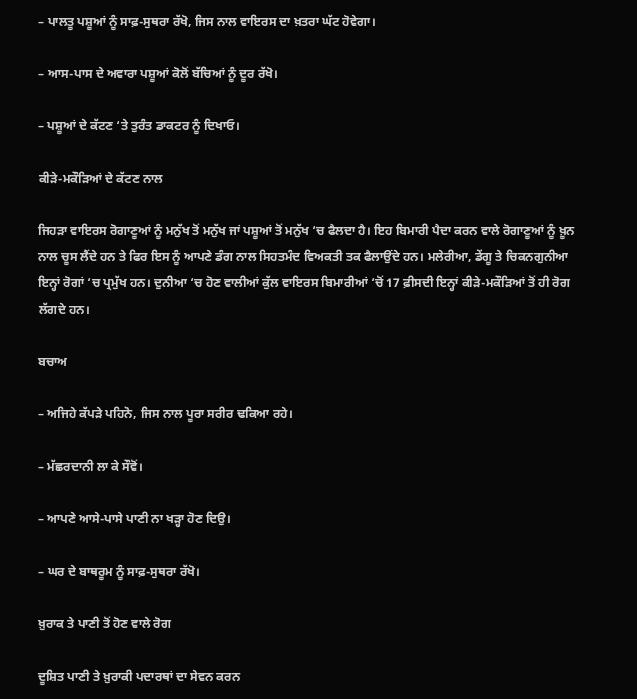– ਪਾਲਤੂ ਪਸ਼ੂਆਂ ਨੂੰ ਸਾਫ਼-ਸੁਥਰਾ ਰੱਖੋ, ਜਿਸ ਨਾਲ ਵਾਇਰਸ ਦਾ ਖ਼ਤਰਾ ਘੱਟ ਹੋਵੇਗਾ।

– ਆਸ-ਪਾਸ ਦੇ ਅਵਾਰਾ ਪਸ਼ੂਆਂ ਕੋਲੋਂ ਬੱਚਿਆਂ ਨੂੰ ਦੂਰ ਰੱਖੋ।

– ਪਸ਼ੂਆਂ ਦੇ ਕੱਟਣ ‘ਤੇ ਤੁਰੰਤ ਡਾਕਟਰ ਨੂੰ ਦਿਖਾਓ।

ਕੀੜੇ-ਮਕੌੜਿਆਂ ਦੇ ਕੱਟਣ ਨਾਲ

ਜਿਹੜਾ ਵਾਇਰਸ ਰੋਗਾਣੂਆਂ ਨੂੰ ਮਨੁੱਖ ਤੋਂ ਮਨੁੱਖ ਜਾਂ ਪਸ਼ੂਆਂ ਤੋਂ ਮਨੁੱਖ ‘ਚ ਫੈਲਦਾ ਹੈ। ਇਹ ਬਿਮਾਰੀ ਪੈਦਾ ਕਰਨ ਵਾਲੇ ਰੋਗਾਣੂਆਂ ਨੂੰ ਖ਼ੂਨ ਨਾਲ ਚੂਸ ਲੈਂਦੇ ਹਨ ਤੇ ਫਿਰ ਇਸ ਨੂੰ ਆਪਣੇ ਡੰਗ ਨਾਲ ਸਿਹਤਮੰਦ ਵਿਅਕਤੀ ਤਕ ਫੈਲਾਉਂਦੇ ਹਨ। ਮਲੇਰੀਆ, ਡੇਂਗੂ ਤੇ ਚਿਕਨਗੁਨੀਆ ਇਨ੍ਹਾਂ ਰੋਗਾਂ ‘ਚ ਪ੍ਰਮੁੱਖ ਹਨ। ਦੁਨੀਆ ‘ਚ ਹੋਣ ਵਾਲੀਆਂ ਕੁੱਲ ਵਾਇਰਸ ਬਿਮਾਰੀਆਂ ‘ਚੋਂ 17 ਫ਼ੀਸਦੀ ਇਨ੍ਹਾਂ ਕੀੜੇ-ਮਕੌੜਿਆਂ ਤੋਂ ਹੀ ਰੋਗ ਲੱਗਦੇ ਹਨ।

ਬਚਾਅ

– ਅਜਿਹੇ ਕੱਪੜੇ ਪਹਿਨੋ, ਜਿਸ ਨਾਲ ਪੂਰਾ ਸਰੀਰ ਢਕਿਆ ਰਹੇ।

– ਮੱਛਰਦਾਨੀ ਲਾ ਕੇ ਸੌਵੋਂ।

– ਆਪਣੇ ਆਸੇ-ਪਾਸੇ ਪਾਣੀ ਨਾ ਖੜ੍ਹਾ ਹੋਣ ਦਿਉ।

– ਘਰ ਦੇ ਬਾਥਰੂਮ ਨੂੰ ਸਾਫ਼-ਸੁਥਰਾ ਰੱਖੋ।

ਖ਼ੁਰਾਕ ਤੇ ਪਾਣੀ ਤੋਂ ਹੋਣ ਵਾਲੇ ਰੋਗ

ਦੂਸ਼ਿਤ ਪਾਣੀ ਤੇ ਖ਼ੁਰਾਕੀ ਪਦਾਰਥਾਂ ਦਾ ਸੇਵਨ ਕਰਨ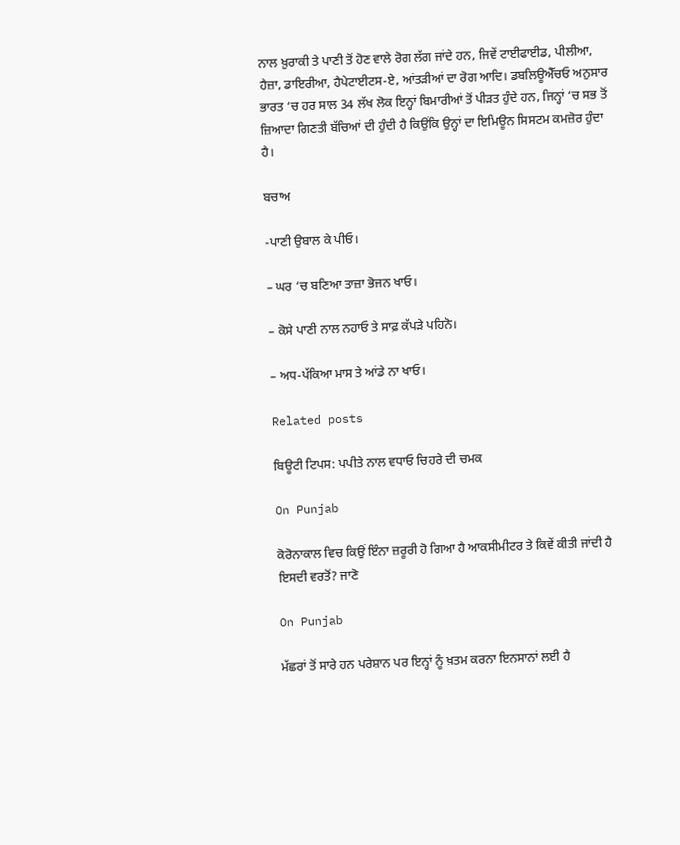ਨਾਲ ਖ਼ੁਰਾਕੀ ਤੇ ਪਾਣੀ ਤੋਂ ਹੋਣ ਵਾਲੇ ਰੋਗ ਲੱਗ ਜਾਂਦੇ ਹਨ, ਜਿਵੇਂ ਟਾਈਫਾਈਡ, ਪੀਲੀਆ, ਹੈਜ਼ਾ, ਡਾਇਰੀਆ, ਹੈਪੇਟਾਈਟਸ-ਏ, ਆਂਤੜੀਆਂ ਦਾ ਰੋਗ ਆਦਿ। ਡਬਲਿਊਐੱਚਓ ਅਨੁਸਾਰ ਭਾਰਤ ‘ਚ ਹਰ ਸਾਲ 34 ਲੱਖ ਲੋਕ ਇਨ੍ਹਾਂ ਬਿਮਾਰੀਆਂ ਤੋਂ ਪੀੜਤ ਹੁੰਦੇ ਹਨ, ਜਿਨ੍ਹਾਂ ‘ਚ ਸਭ ਤੋਂ ਜ਼ਿਆਦਾ ਗਿਣਤੀ ਬੱਚਿਆਂ ਦੀ ਹੁੰਦੀ ਹੈ ਕਿਉਂਕਿ ਉਨ੍ਹਾਂ ਦਾ ਇਮਿਊਨ ਸਿਸਟਮ ਕਮਜ਼ੋਰ ਹੁੰਦਾ ਹੈ।

ਬਚਾਅ

-ਪਾਣੀ ਉਬਾਲ ਕੇ ਪੀਓ।

– ਘਰ ‘ਚ ਬਣਿਆ ਤਾਜ਼ਾ ਭੋਜਨ ਖਾਓ।

– ਕੋਸੇ ਪਾਣੀ ਨਾਲ ਨਹਾਓ ਤੇ ਸਾਫ਼ ਕੱਪੜੇ ਪਹਿਨੋ।

– ਅਧ-ਪੱਕਿਆ ਮਾਸ ਤੇ ਆਂਡੇ ਨਾ ਖਾਓ।

Related posts

ਬਿਊਟੀ ਟਿਪਸ: ਪਪੀਤੇ ਨਾਲ ਵਧਾਓ ਚਿਹਰੇ ਦੀ ਚਮਕ

On Punjab

ਕੋਰੋਨਾਕਾਲ ਵਿਚ ਕਿਉਂ ਇੰਨਾ ਜ਼ਰੂਰੀ ਹੋ ਗਿਆ ਹੈ ਆਕਸੀਮੀਟਰ ਤੇ ਕਿਵੇਂ ਕੀਤੀ ਜਾਂਦੀ ਹੈ ਇਸਦੀ ਵਰਤੋਂ? ਜਾਣੋ

On Punjab

ਮੱਛਰਾਂ ਤੋਂ ਸਾਰੇ ਹਨ ਪਰੇਸ਼ਾਨ ਪਰ ਇਨ੍ਹਾਂ ਨੂੰ ਖ਼ਤਮ ਕਰਨਾ ਇਨਸਾਨਾਂ ਲਈ ਹੈ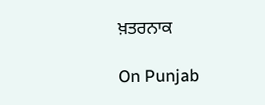ਖ਼ਤਰਨਾਕ

On Punjab